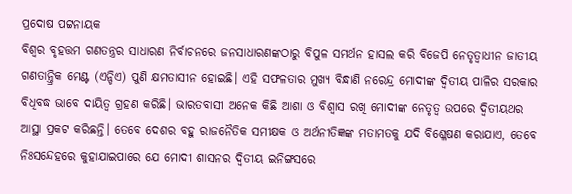ପ୍ରଦୋଷ ପଟ୍ଟନାୟକ
ବିଶ୍ବର ବୃହତ୍ତମ ଗଣତନ୍ତ୍ରର ସାଧାରଣ ନିର୍ବାଚନରେ ଜନସାଧାରଣଙ୍କଠାରୁ ବିପୁଳ ସମର୍ଥନ ହାସଲ କରି ବିଜେପି ନେତୃତ୍ବାଧୀନ ଜାତୀୟ ଗଣତାନ୍ତ୍ରିକ ମେଣ୍ଟ (ଏନ୍ଡିଏ) ପୁଣି କ୍ଷମତାସୀନ ହୋଇଛି। ଏହି ସଫଳତାର ମୁଖ୍ୟ ବିନ୍ଧାଣି ନରେନ୍ଦ୍ର ମୋଦୀଙ୍କ ଦ୍ବିତୀୟ ପାଳିର ସରକାର ବିଧିବଦ୍ଧ ଭାବେ ଦାୟିତ୍ବ ଗ୍ରହଣ କରିଛି। ଭାରତବାସୀ ଅନେକ କିଛି ଆଶା ଓ ବିଶ୍ବାସ ରଖି ମୋଦୀଙ୍କ ନେତୃତ୍ବ ଉପରେ ଦ୍ବିତୀୟଥର ଆସ୍ଥା ପ୍ରକଟ କରିଛନ୍ତି। ତେବେ ଦେଶର ବହୁ ରାଜନୈତିକ ସମୀକ୍ଷକ ଓ ଅର୍ଥନୀତିଜ୍ଞଙ୍କ ମତାମତକୁ ଯଦି ବିଶ୍ଳେଷଣ କରାଯାଏ, ତେବେ ନିଃସନ୍ଦେହରେ କୁହାଯାଇପାରେ ଯେ ମୋଦୀ ଶାସନର ଦ୍ବିତୀୟ ଇନିଙ୍ଗସରେ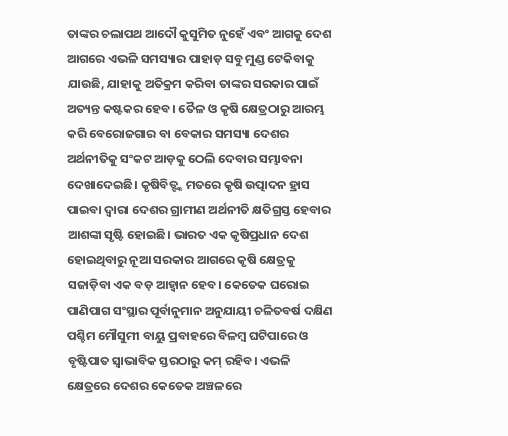ତାଙ୍କର ଚଲାପଥ ଆଦୌ କୁସୁମିତ ନୁହେଁ ଏବଂ ଆଗକୁ ଦେଶ ଆଗରେ ଏଭଳି ସମସ୍ୟାର ପାହାଡ଼ ସବୁ ମୁଣ୍ଡ ଟେକିବାକୁ ଯାଉଛି, ଯାହାକୁ ଅତିକ୍ରମ କରିବା ତାଙ୍କର ସରକାର ପାଇଁ ଅତ୍ୟନ୍ତ କଷ୍ଟକର ହେବ। ତୈଳ ଓ କୃଷି କ୍ଷେତ୍ରଠାରୁ ଆରମ୍ଭ କରି ବେରୋଜଗାର ବା ବେକାର ସମସ୍ୟା ଦେଶର ଅର୍ଥନୀତିକୁ ସଂକଟ ଆଡ଼କୁ ଠେଲି ଦେବାର ସମ୍ଭାବନା ଦେଖାଦେଇଛି। କୃଷିବିତ୍ଙ୍କ ମତରେ କୃଷି ଉତ୍ପାଦନ ହ୍ରାସ ପାଇବା ଦ୍ବାରା ଦେଶର ଗ୍ରାମୀଣ ଅର୍ଥନୀତି କ୍ଷତିଗ୍ରସ୍ତ ହେବାର ଆଶଙ୍କା ସୃଷ୍ଟି ହୋଇଛି। ଭାରତ ଏକ କୃଷିପ୍ରଧାନ ଦେଶ ହୋଇଥିବାରୁ ନୂଆ ସରକାର ଆଗରେ କୃଷି କ୍ଷେତ୍ରକୁ ସଜାଡ଼ିବା ଏକ ବଡ଼ ଆହ୍ବାନ ହେବ। କେତେକ ଘରୋଇ ପାଣିପାଗ ସଂସ୍ଥାର ପୂର୍ବାନୁମାନ ଅନୁଯାୟୀ ଚଳିତବର୍ଷ ଦକ୍ଷିଣ ପଶ୍ଚିମ ମୌସୁମୀ ବାୟୁ ପ୍ରବାହରେ ବିଳମ୍ବ ଘଟିପାରେ ଓ ବୃଷ୍ଟିପାତ ସ୍ବାଭାବିକ ସ୍ତରଠାରୁ କମ୍ ରହିବ। ଏଭଳି କ୍ଷେତ୍ରରେ ଦେଶର କେତେକ ଅଞ୍ଚଳରେ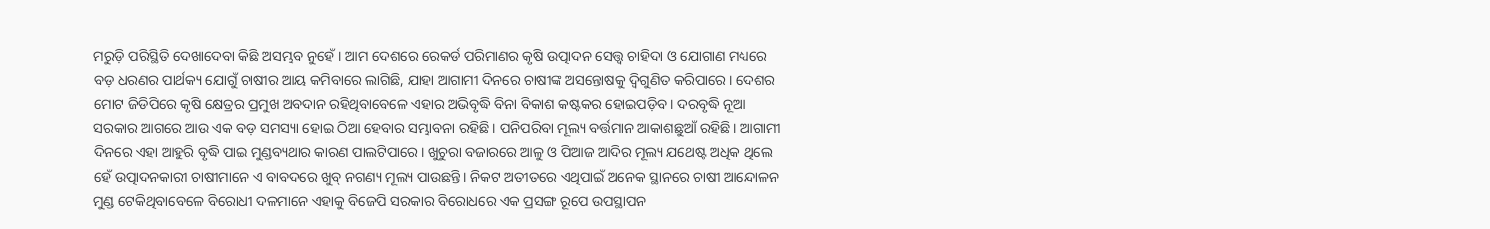ମରୁଡ଼ି ପରିସ୍ଥିତି ଦେଖାଦେବା କିଛି ଅସମ୍ଭବ ନୁହେଁ। ଆମ ଦେଶରେ ରେକର୍ଡ ପରିମାଣର କୃଷି ଉତ୍ପାଦନ ସେତ୍ତ୍ବ ଚାହିଦା ଓ ଯୋଗାଣ ମଧ୍ୟରେ ବଡ଼ ଧରଣର ପାର୍ଥକ୍ୟ ଯୋଗୁଁ ଚାଷୀର ଆୟ କମିବାରେ ଲାଗିଛି, ଯାହା ଆଗାମୀ ଦିନରେ ଚାଷୀଙ୍କ ଅସନ୍ତୋଷକୁ ଦ୍ବିଗୁଣିତ କରିପାରେ। ଦେଶର ମୋଟ ଜିଡିପିରେ କୃଷି କ୍ଷେତ୍ରର ପ୍ରମୁଖ ଅବଦାନ ରହିଥିବାବେଳେ ଏହାର ଅଭିବୃଦ୍ଧି ବିନା ବିକାଶ କଷ୍ଟକର ହୋଇପଡ଼ିବ। ଦରବୃଦ୍ଧି ନୂଆ ସରକାର ଆଗରେ ଆଉ ଏକ ବଡ଼ ସମସ୍ୟା ହୋଇ ଠିଆ ହେବାର ସମ୍ଭାବନା ରହିଛି। ପନିପରିବା ମୂଲ୍ୟ ବର୍ତ୍ତମାନ ଆକାଶଛୁଆଁ ରହିଛି। ଆଗାମୀ ଦିନରେ ଏହା ଆହୁରି ବୃଦ୍ଧି ପାଇ ମୁଣ୍ଡବ୍ୟଥାର କାରଣ ପାଲଟିପାରେ। ଖୁଚୁରା ବଜାରରେ ଆଳୁ ଓ ପିଆଜ ଆଦିର ମୂଲ୍ୟ ଯଥେଷ୍ଟ ଅଧିକ ଥିଲେ ହେଁ ଉତ୍ପାଦନକାରୀ ଚାଷୀମାନେ ଏ ବାବଦରେ ଖୁବ୍ ନଗଣ୍ୟ ମୂଲ୍ୟ ପାଉଛନ୍ତି। ନିକଟ ଅତୀତରେ ଏଥିପାଇଁ ଅନେକ ସ୍ଥାନରେ ଚାଷୀ ଆନ୍ଦୋଳନ ମୁଣ୍ଡ ଟେକିଥିବାବେଳେ ବିରୋଧୀ ଦଳମାନେ ଏହାକୁ ବିଜେପି ସରକାର ବିରୋଧରେ ଏକ ପ୍ରସଙ୍ଗ ରୂପେ ଉପସ୍ଥାପନ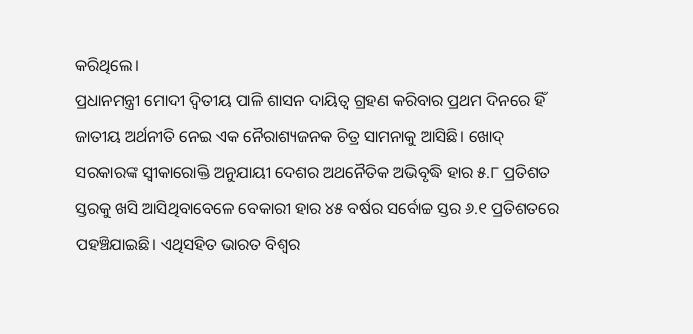କରିଥିଲେ।
ପ୍ରଧାନମନ୍ତ୍ରୀ ମୋଦୀ ଦ୍ବିତୀୟ ପାଳି ଶାସନ ଦାୟିତ୍ବ ଗ୍ରହଣ କରିବାର ପ୍ରଥମ ଦିନରେ ହିଁ ଜାତୀୟ ଅର୍ଥନୀତି ନେଇ ଏକ ନୈରାଶ୍ୟଜନକ ଚିତ୍ର ସାମନାକୁ ଆସିଛି। ଖୋଦ୍ ସରକାରଙ୍କ ସ୍ବୀକାରୋକ୍ତି ଅନୁଯାୟୀ ଦେଶର ଅଥନୈତିକ ଅଭିବୃଦ୍ଧି ହାର ୫.୮ ପ୍ରତିଶତ ସ୍ତରକୁ ଖସି ଆସିଥିବାବେଳେ ବେକାରୀ ହାର ୪୫ ବର୍ଷର ସର୍ବୋଚ୍ଚ ସ୍ତର ୬.୧ ପ୍ରତିଶତରେ ପହଞ୍ଚିଯାଇଛି। ଏଥିସହିତ ଭାରତ ବିଶ୍ବର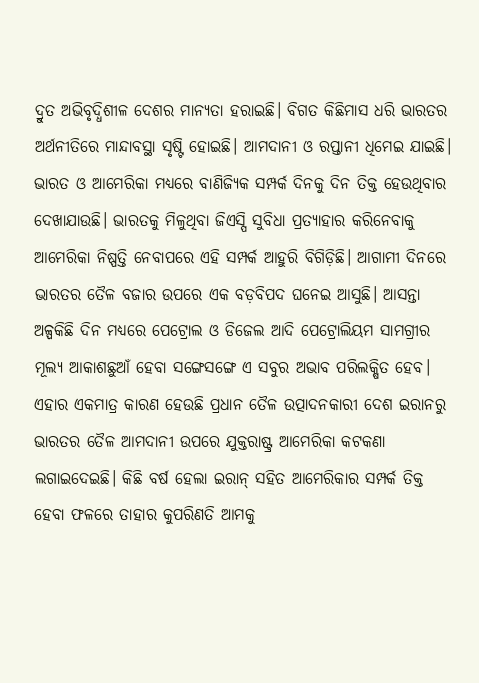ଦ୍ରୁତ ଅଭିବୃଦ୍ଧିଶୀଳ ଦେଶର ମାନ୍ୟତା ହରାଇଛି। ବିଗତ କିଛିମାସ ଧରି ଭାରତର ଅର୍ଥନୀତିରେ ମାନ୍ଦାବସ୍ଥା ସୃଷ୍ଟି ହୋଇଛି। ଆମଦାନୀ ଓ ରପ୍ତାନୀ ଧିମେଇ ଯାଇଛି। ଭାରତ ଓ ଆମେରିକା ମଧ୍ୟରେ ବାଣିଜ୍ୟିକ ସମ୍ପର୍କ ଦିନକୁ ଦିନ ତିକ୍ତ ହେଉଥିବାର ଦେଖାଯାଉଛି। ଭାରତକୁ ମିଳୁଥିବା ଜିଏସ୍ପି ସୁବିଧା ପ୍ରତ୍ୟାହାର କରିନେବାକୁ ଆମେରିକା ନିଷ୍ପତ୍ତି ନେବାପରେ ଏହି ସମ୍ପର୍କ ଆହୁରି ବିଗିଡ଼ିଛି। ଆଗାମୀ ଦିନରେ ଭାରତର ତୈଳ ବଜାର ଉପରେ ଏକ ବଡ଼ବିପଦ ଘନେଇ ଆସୁଛି। ଆସନ୍ତା ଅଳ୍ପକିଛି ଦିନ ମଧ୍ୟରେ ପେଟ୍ରୋଲ ଓ ଡିଜେଲ ଆଦି ପେଟ୍ରୋଲିୟମ ସାମଗ୍ରୀର ମୂଲ୍ୟ ଆକାଶଛୁଆଁ ହେବା ସଙ୍ଗେସଙ୍ଗେ ଏ ସବୁର ଅଭାବ ପରିଲକ୍ଷିତ ହେବ। ଏହାର ଏକମାତ୍ର କାରଣ ହେଉଛି ପ୍ରଧାନ ତୈଳ ଉତ୍ପାଦନକାରୀ ଦେଶ ଇରାନରୁ ଭାରତର ତୈଳ ଆମଦାନୀ ଉପରେ ଯୁକ୍ତରାଷ୍ଟ୍ର ଆମେରିକା କଟକଣା ଲଗାଇଦେଇଛି। କିଛି ବର୍ଷ ହେଲା ଇରାନ୍ ସହିତ ଆମେରିକାର ସମ୍ପର୍କ ତିକ୍ତ ହେବା ଫଳରେ ତାହାର କୁପରିଣତି ଆମକୁ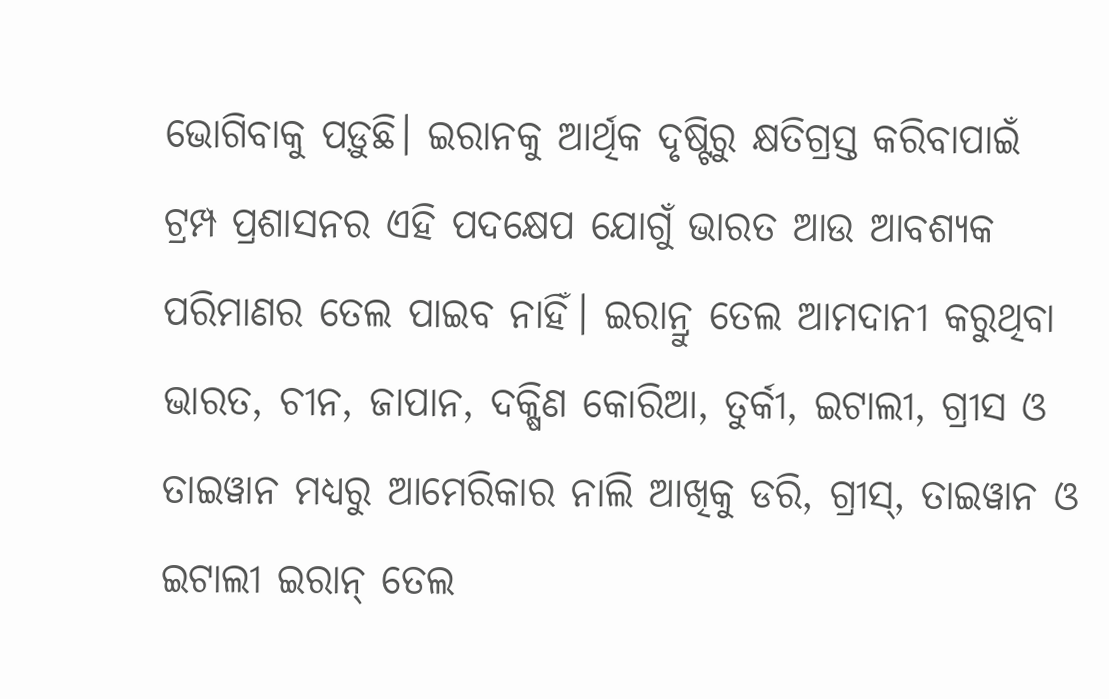ଭୋଗିବାକୁ ପଡ଼ୁଛି। ଇରାନକୁ ଆର୍ଥିକ ଦୃଷ୍ଟିରୁ କ୍ଷତିଗ୍ରସ୍ତ କରିବାପାଇଁ ଟ୍ରମ୍ପ ପ୍ରଶାସନର ଏହି ପଦକ୍ଷେପ ଯୋଗୁଁ ଭାରତ ଆଉ ଆବଶ୍ୟକ ପରିମାଣର ତେଲ ପାଇବ ନାହିଁ। ଇରାନ୍ରୁ ତେଲ ଆମଦାନୀ କରୁଥିବା ଭାରତ, ଚୀନ, ଜାପାନ, ଦକ୍ଷିଣ କୋରିଆ, ତୁର୍କୀ, ଇଟାଲୀ, ଗ୍ରୀସ ଓ ତାଇୱାନ ମଧ୍ୟରୁ ଆମେରିକାର ନାଲି ଆଖିକୁ ଡରି, ଗ୍ରୀସ୍, ତାଇୱାନ ଓ ଇଟାଲୀ ଇରାନ୍ ତେଲ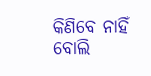କିଣିବେ ନାହିଁ ବୋଲି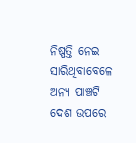ନିଷ୍ପତ୍ତି ନେଇ ସାରିଥିବାବେଳେ ଅନ୍ୟ ପାଞ୍ଚଟି ଦେଶ ଉପରେ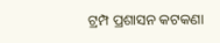ଟ୍ରମ୍ପ ପ୍ରଶାସନ କଟକଣା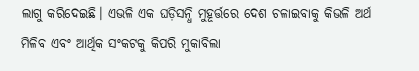ଲାଗୁ କରିଦେଇଛି। ଏଭଳି ଏକ ଘଡ଼ିସନ୍ଧି ମୁହୂର୍ତ୍ତରେ ଦେଶ ଚଳାଇବାକୁ କିଭଳି ଅର୍ଥ ମିଳିବ ଏବଂ ଆର୍ଥିକ ସଂକଟକୁ କିପରି ମୁକାବିଲା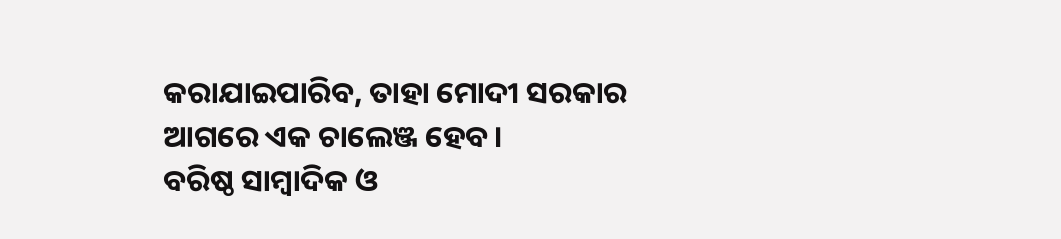କରାଯାଇପାରିବ, ତାହା ମୋଦୀ ସରକାର ଆଗରେ ଏକ ଚାଲେଞ୍ଜ ହେବ।
ବରିଷ୍ଠ ସାମ୍ବାଦିକ ଓ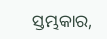ସ୍ତମ୍ଭକାର,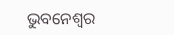ଭୁବନେଶ୍ବର